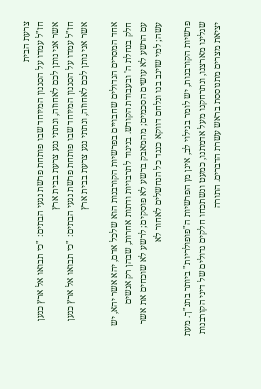צרעת הבית
חז"ל עמדו על הסגנון המיוחד שבו פותחת פרשת נגעי הבתים: "כי תבואו אל ארץ כנען אשר אני נותן לכם לאחוזה, ונתתי נגע צרעת בבית ארץ
חז"ל עמדו על הסגנון המיוחד שבו פותחת פרשת נגעי הבתים: "כי תבואו אל ארץ כנען אשר אני נותן לכם לאחוזה, ונתתי נגע צרעת בבית ארץ

אחד המסרים הגדולים שחבויים בפרשיות הקורבנות הוא שלכל אדם, יהא אשר יהא, יש חלק בנחלת ה' ובעבודת הקודש. בניגוד לתרבויות ודתות אחרות, שבהן רק אנשים
עם הרשע לא עושים הסכמים; מהמאבק ברשע לא פוסקים; לרשע לא שוכחים את אשר עשה; למי שזינב בנו ונלחם דווקא כנגד כל הנחשלים לאחור לא

פרשיות הקורבנות, יש לומר בגילוי לב, אינן מן הפרשיות ה"פופולריות" ביותר בתנ"ך. מעת שגלינו מארצנו, ונתרחקנו מעל אדמתנו, כמעט ונשתכחו חלקים גדולים של דיני הקורבנות
יציאת מצרים מתנוססת בראש עשרת הדברים. התורה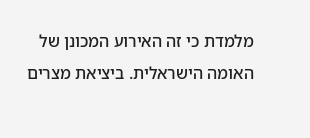מלמדת כי זה האירוע המכונן של האומה הישראלית. ביציאת מצרים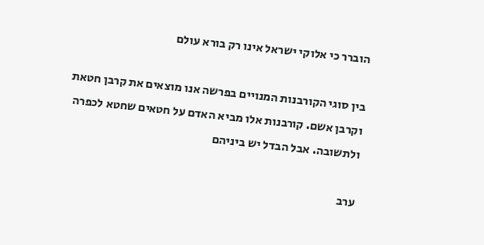הוברר כי אלוקי ישראל אינו רק בורא עולם

בין סוגי הקורבנות המנויים בפרשה אנו מוצאים את קרבן חטאת וקרבן אשם. קורבנות אלו מביא האדם על חטאים שחטא לכפרה ולתשובה. אבל הבדל יש ביניהם

ערב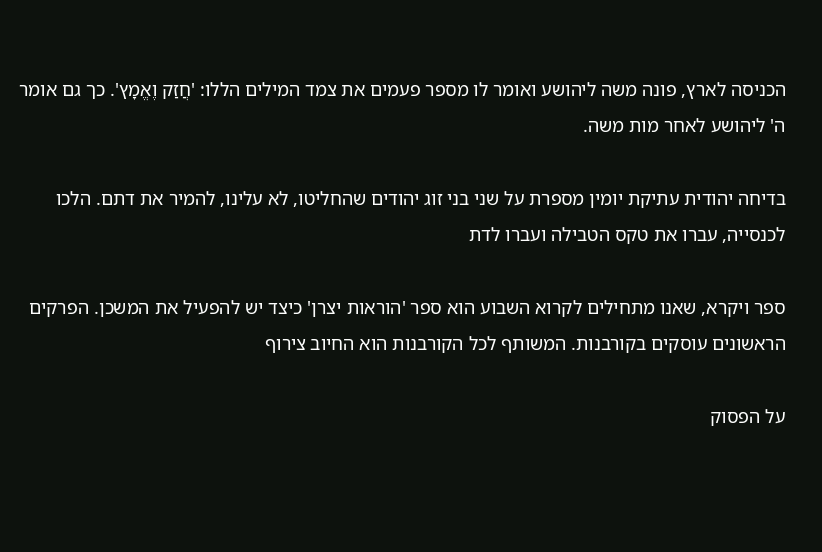הכניסה לארץ, פונה משה ליהושע ואומר לו מספר פעמים את צמד המילים הללו: 'חֲזַק וֶאֱמָץ'. כך גם אומר ה' ליהושע לאחר מות משה.

בדיחה יהודית עתיקת יומין מספרת על שני בני זוג יהודים שהחליטו, לא עלינו, להמיר את דתם. הלכו לכנסייה, עברו את טקס הטבילה ועברו לדת

ספר ויקרא, שאנו מתחילים לקרוא השבוע הוא ספר 'הוראות יצרן' כיצד יש להפעיל את המשכן. הפרקים הראשונים עוסקים בקורבנות. המשותף לכל הקורבנות הוא החיוב צירוף

על הפסוק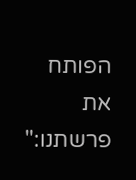הפותח את פרשתנו:"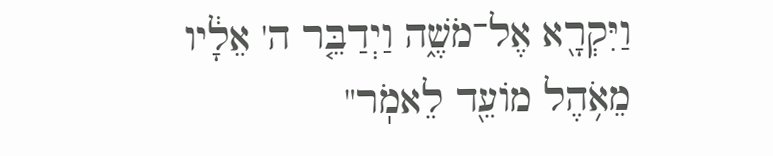וַיִּקְרָ֖א אֶל־מֹשֶׁ֑ה וַיְדַבֵּ֤ר ה' אֵלָ֔יו מֵאֹ֥הֶל מוֹעֵ֖ד לֵאמֹֽר"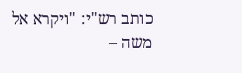כותב רש"י: "ויקרא אל משה –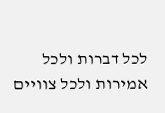לכל דברות ולכל אמירות ולכל צוויים